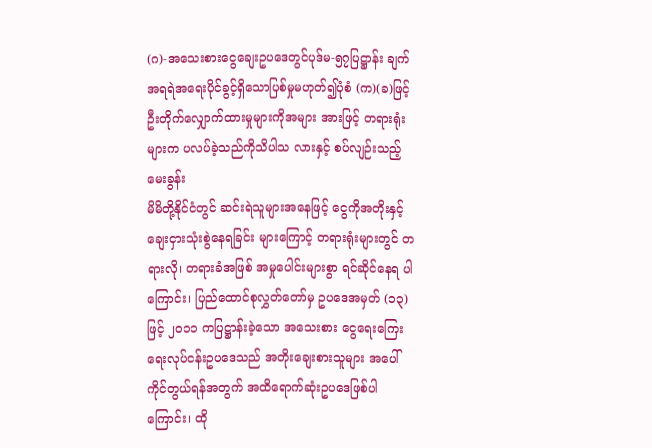(ဂ)-အသေးစားငွေချေးဥပဒေတွင်ပုဒ်မ-၅၇ပြဋ္ဌာန်း ချက်အရရဲအရေးပိုင်ခွင့်ရှိသောပြစ်မှုမဟုတ်၍ပုံစံ (က)(ခ)ဖြင့်ဦးတိုက်လျှောက်ထားမှုများကိုအများ အားဖြင့် တရားရုံးများက ပလပ်ခဲ့သည်ကိုသိပါသ လားနှင့် စပ်လျဉ်းသည့်မေးခွန်း
မိမိတို့နိုင်ငံတွင် ဆင်းရဲသူများအနေဖြင့် ငွေကိုအတိုးနှင့် ချေးငှားသုံးစွဲနေရခြင်း များကြောင့် တရားရုံးများတွင် တရားလို၊ တရားခံအဖြစ် အမှုပေါင်းများစွာ ရင်ဆိုင်နေရ ပါကြောင်း၊ ပြည်ထောင်စုလွှတ်တော်မှ ဥပဒေအမှတ် (၁၃) ဖြင့် ၂၀၁၁ ကပြဋ္ဌာန်းခဲ့သော အသေးစား ငွေရေးကြေးရေးလုပ်ငန်းဥပဒေသည် အတိုးချေးစားသူများ အပေါ် ကိုင်တွယ်ရန်အတွက် အထိရောက်ဆုံးဥပဒေဖြစ်ပါကြောင်း၊ ထို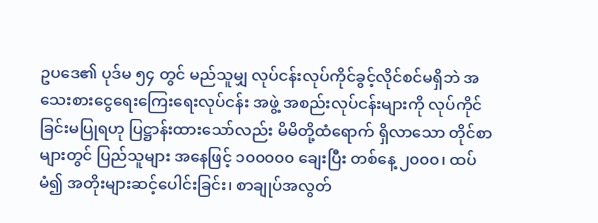ဥပဒေ၏ ပုဒ်မ ၅၄ တွင် မည်သူမျှ လုပ်ငန်းလုပ်ကိုင်ခွင့်လိုင်စင်မရှိဘဲ အသေးစားငွေရေးကြေးရေးလုပ်ငန်း အဖွဲ့ အစည်းလုပ်ငန်းများကို လုပ်ကိုင်ခြင်းမပြုရဟု ပြဋ္ဌာန်းထားသော်လည်း မိမိတို့ထံရောက် ရှိလာသော တိုင်စာများတွင် ပြည်သူများ အနေဖြင့် ၁၀၀၀၀၀ ချေးပြီး တစ်နေ့ ၂၀၀၀၊ ထပ်မံ၍ အတိုးများဆင့်ပေါင်းခြင်း၊ စာချုပ်အလွတ်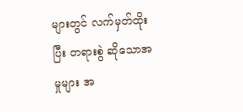များတွင် လက်မှတ်ထိုးပြီး တရားစွဲ ဆိုသောအမှုများ အ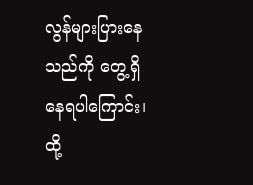လွန်များပြားနေသည်ကို တွေ့ရှိနေရပါကြောင်း၊ ထို့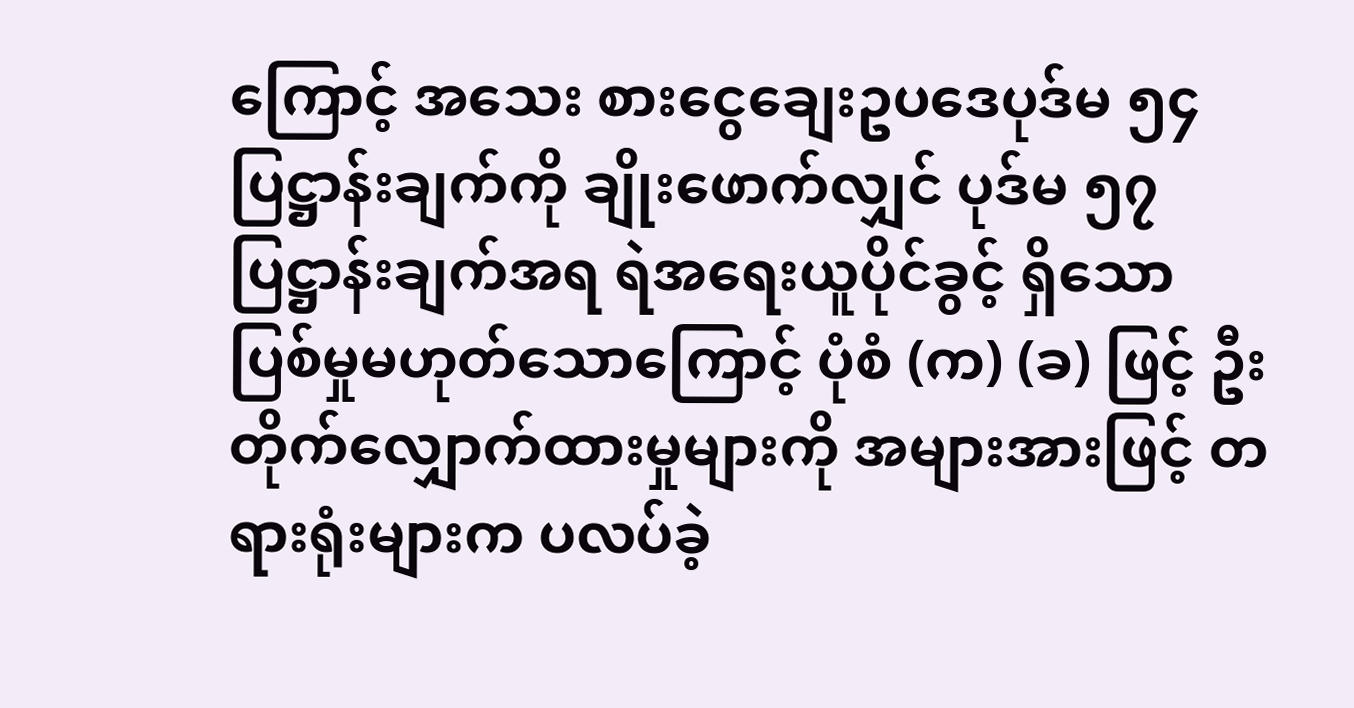ကြောင့် အသေး စားငွေချေးဥပဒေပုဒ်မ ၅၄ ပြဋ္ဌာန်းချက်ကို ချိုးဖောက်လျှင် ပုဒ်မ ၅၇ ပြဋ္ဌာန်းချက်အရ ရဲအရေးယူပိုင်ခွင့် ရှိသော ပြစ်မှုမဟုတ်သောကြောင့် ပုံစံ (က) (ခ) ဖြင့် ဦးတိုက်လျှောက်ထားမှုများကို အများအားဖြင့် တရားရုံးများက ပလပ်ခဲ့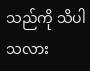သည်ကို သိပါသလား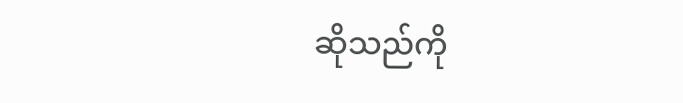ဆိုသည်ကို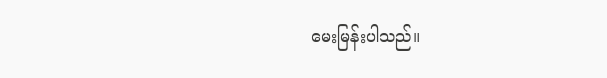မေးမြန်းပါသည်။